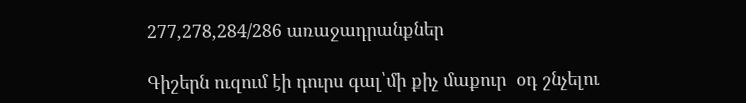277,278,284/286 առաջադրանքներ

Գիշերն ուզում էի դուրս գալ՝մի քիչ մաքուր  օդ շնչելու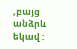,բայց անձրև եկավ :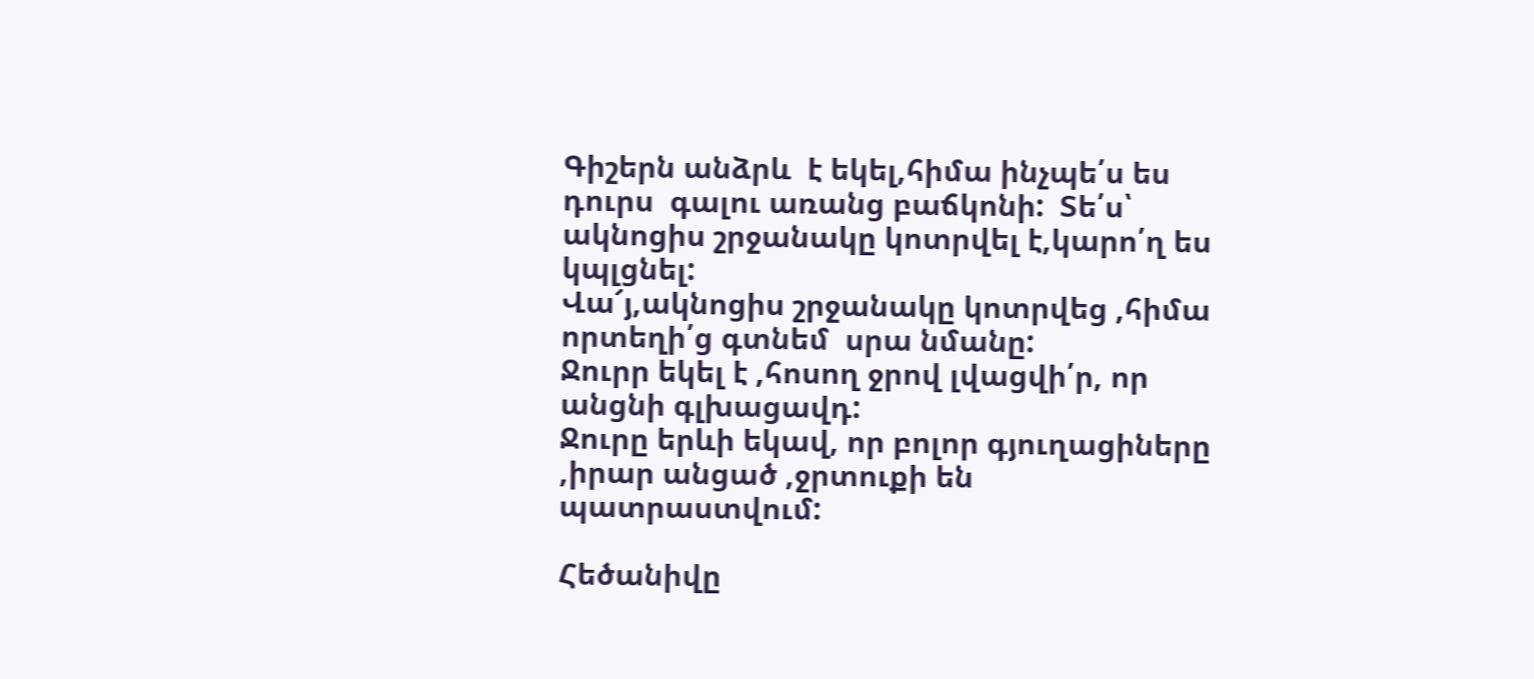Գիշերն անձրև  է եկել,հիմա ինչպե՛ս ես դուրս  գալու առանց բաճկոնի:  Տե՛ս՝ ակնոցիս շրջանակը կոտրվել է,կարո՛ղ ես կպլցնել:
Վա՜յ,ակնոցիս շրջանակը կոտրվեց ,հիմա որտեղի՛ց գտնեմ  սրա նմանը:
Ջուրր եկել է ,հոսող ջրով լվացվի՛ր, որ անցնի գլխացավդ:
Ջուրը երևի եկավ, որ բոլոր գյուղացիները ,իրար անցած ,ջրտուքի են պատրաստվում:

Հեծանիվը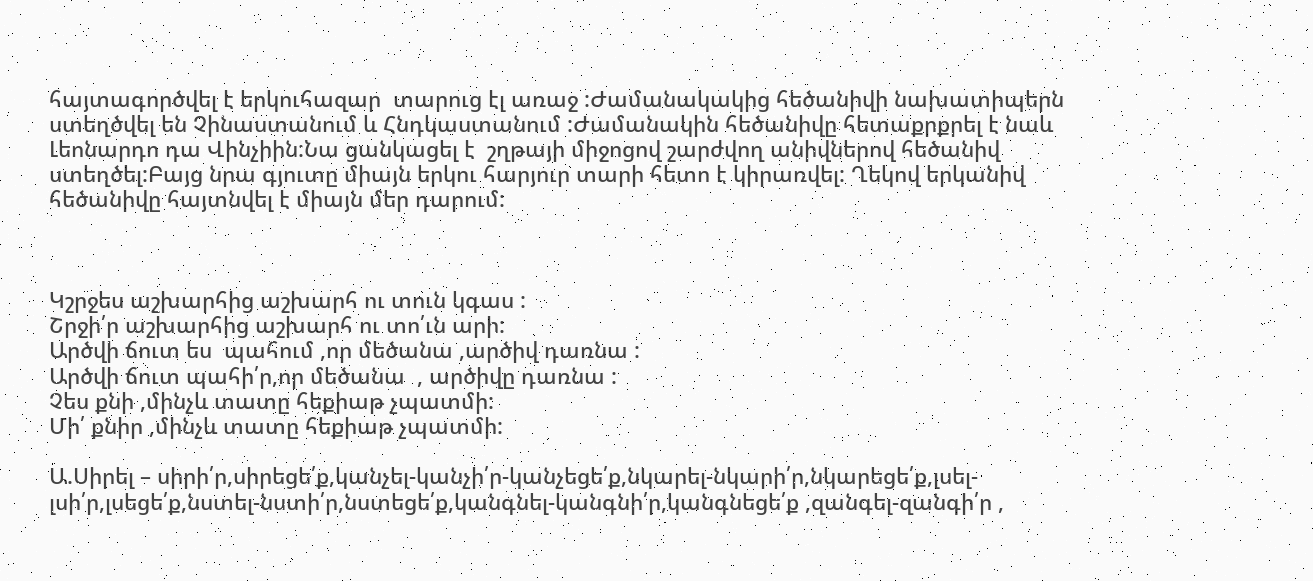հայտագործվել է երկուհազար  տարուց էլ առաջ :Ժամանակակից հեծանիվի նախատիպերն ստեղծվել են Չինաստանում և Հնդկաստանում :Ժամանակին հեծանիվը հետաքրքրել է նաև Լեոնարդո դա Վինչիին:Նա ցանկացել է  շղթայի միջոցով շարժվող անիվներով հեծանիվ ստեղծել:Բայց նրա գյուտը միայն երկու հարյուր տարի հետո է կիրառվել: Ղեկով երկանիվ հեծանիվը հայտնվել է միայն մեր դարում:



Կշրջես աշխարհից աշխարհ ու տուն կգաս :
Շրջի՛ր աշխարհից աշխարհ ու տո՛ւն արի:
Արծվի ճուտ ես  պահում ,որ մեծանա ,արծիվ դառնա :
Արծվի ճուտ պահի՛ր,որ մեծանա  , արծիվը դառնա :
Չես քնի ,մինչև տատը հեքիաթ չպատմի:
Մի՛ քնիր ,մինչև տատը հեքիաթ չպատմի:

Ա.Սիրել – սիրի՛ր,սիրեցե՛ք,կանչել-կանչի՛ր-կանչեցե՛ք,նկարել-նկարի՛ր,նկարեցե՛ք,լսել-լսի՛ր,լսեցե՛ք,նստել-նստի՛ր,նստեցե՛ք,կանգնել-կանգնի՛ր,կանգնեցե՛ք ,զանգել-զանգի՛ր ,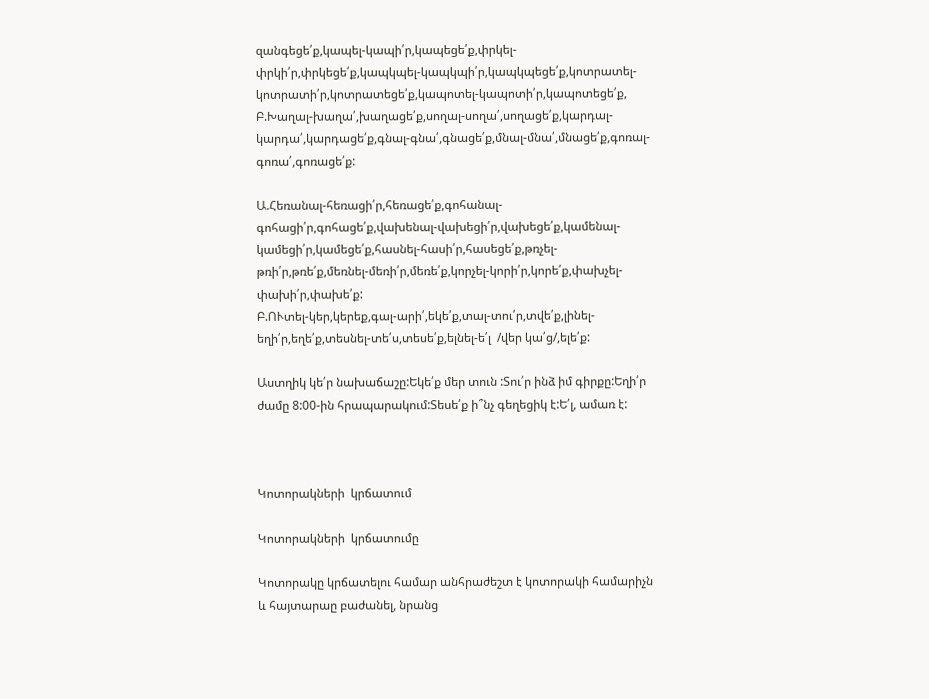զանգեցե՛ք,կապել-կապի՛ր,կապեցե՛ք,փրկել-փրկի՛ր,փրկեցե՛ք,կապկպել-կապկպի՛ր,կապկպեցե՛ք,կոտրատել-կոտրատի՛ր,կոտրատեցե՛ք,կապոտել-կապոտի՛ր,կապոտեցե՛ք,
Բ.Խաղալ-խաղա՛,խաղացե՛ք,սողալ-սողա՛,սողացե՛ք,կարդալ-կարդա՛,կարդացե՛ք,գնալ-գնա՛,գնացե՛ք,մնալ-մնա՛,մնացե՛ք,գոռալ-գոռա՛,գոռացե՛ք:

Ա.Հեռանալ-հեռացի՛ր,հեռացե՛ք,գոհանալ-գոհացի՛ր,գոհացե՛ք,վախենալ-վախեցի՛ր,վախեցե՛ք,կամենալ-կամեցի՛ր,կամեցե՛ք,հասնել-հասի՛ր,հասեցե՛ք,թռչել-թռի՛ր,թռե՛ք,մեռնել-մեռի՛ր,մեռե՛ք,կորչել-կորի՛ր,կորե՛ք,փախչել-փախի՛ր,փախե՛ք:
Բ.ՈՒտել-կեր,կերեք,գալ-արի՛,եկե՛ք,տալ-տու՛ր,տվե՛ք,լինել-եղի՛ր,եղե՛ք,տեսնել-տե՛ս,տեսե՛ք,ելնել-ե՛լ  /վեր կա՛ց/,ելե՛ք:

Աստղիկ կե՛ր նախաճաշը:Եկե՛ք մեր տուն :Տու՛ր ինձ իմ գիրքը:Եղի՛ր ժամը 8:00-ին հրապարակում:Տեսե՛ք ի՞նչ գեղեցիկ է:Ե՛լ, ամառ է:



Կոտորակների  կրճատում

Կոտորակների  կրճատումը

Կոտորակը կրճատելու համար անհրաժեշտ է կոտորակի համարիչն և հայտարաը բաժանել, նրանց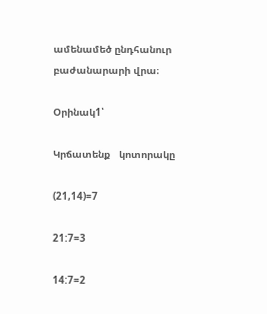ամենամեծ ընդհանուր բաժանարարի վրա։

Օրինակ1՝

Կրճատենք   կոտորակը

(21,14)=7

21:7=3

14:7=2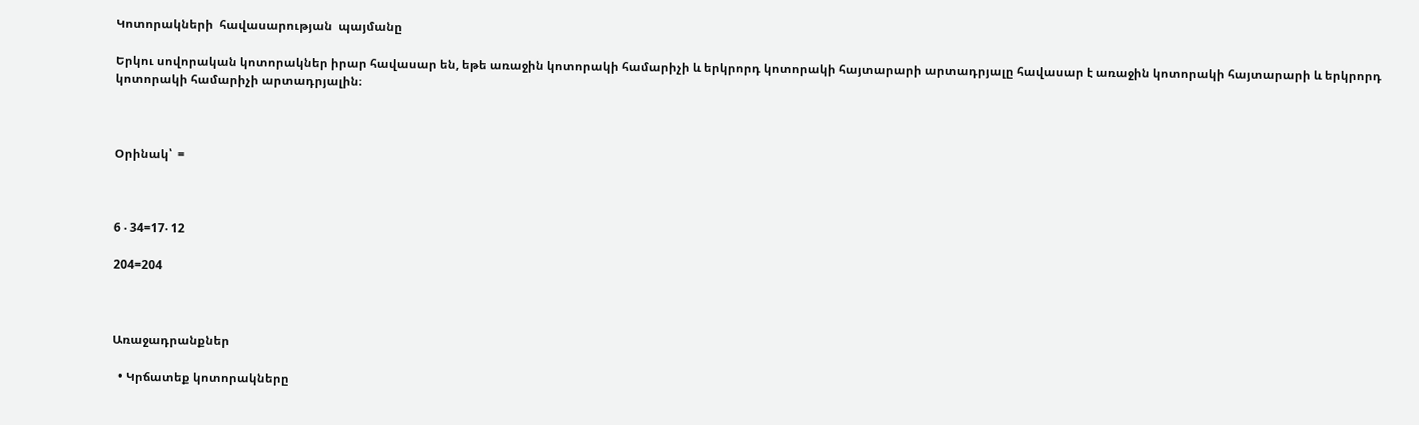Կոտորակների  հավասարության  պայմանը

Երկու սովորական կոտորակներ իրար հավասար են, եթե առաջին կոտորակի համարիչի և երկրորդ կոտորակի հայտարարի արտադրյալը հավասար է առաջին կոտորակի հայտարարի և երկրորդ կոտորակի համարիչի արտադրյալին։



Օրինակ՝  =



6 ‧ 34=17‧ 12

204=204



Առաջադրանքներ

  • Կրճատեք կոտորակները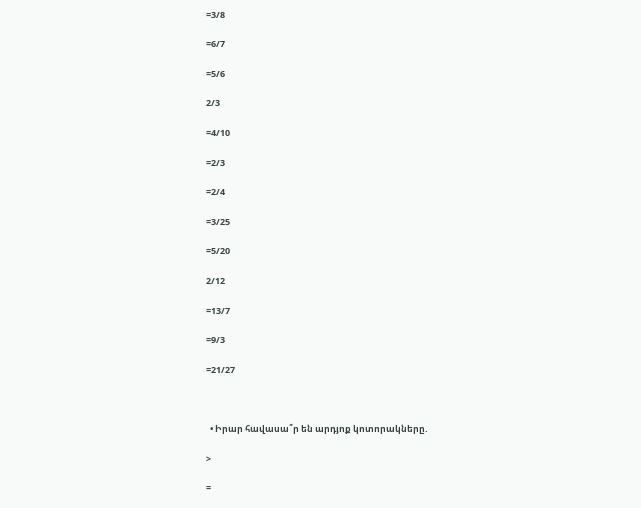=3/8

=6/7

=5/6

2/3

=4/10

=2/3

=2/4

=3/25

=5/20

2/12

=13/7

=9/3

=21/27



  • Իրար հավասա՞ր են արդյոք կոտորակները.

>

=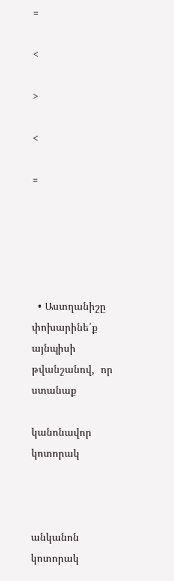=

<

>

<

=





  • Աստղանիշը փոխարինե՛ք  այնպիսի թվանշանով,  որ  ստանաք

կանոնավոր կոտորակ



անկանոն  կոտորակ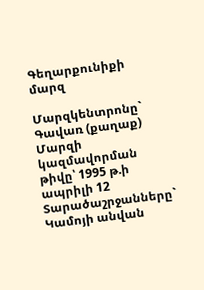Գեղարքունիքի մարզ

Մարզկենտրոնը`   Գավառ (քաղաք)
Մարզի կազմավորման թիվը՝ 1995 թ.ի ապրիլի 12
Տարածաշրջանները`   Կամոյի անվան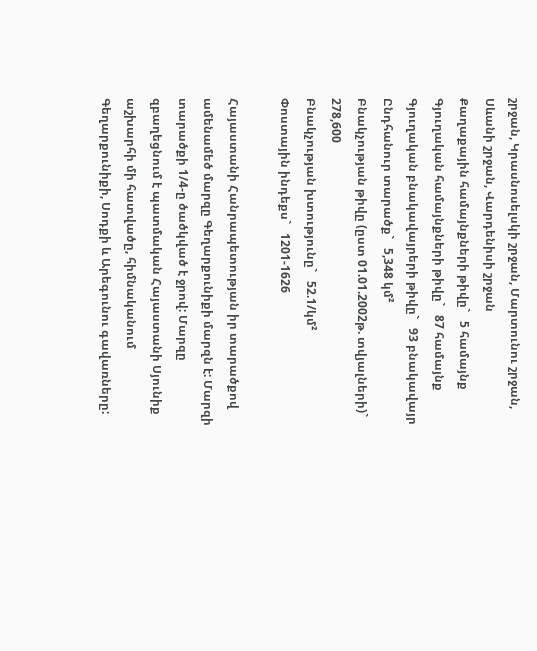շրջան, Կրասնոսելսկի շրջան, Մարտունու շրջան, Սևանի շրջան, Վարդենիսի շրջան
Քաղաքային համայնքների թիվը`   5 համայնք
Գյուղական համայնքների թիվը`   87 համայնք
Գյուղական բնակավայրերի թիվը`   93 բնակավայր
Ընդհանուր տարածք`   5,348 կմ²
Բնակչության թիվը (ըստ 01.01.2002թ. տվյալների)`   278,600
Բնակչության խտությունը`   52.1/կմ²
Փոստային ինդեքս`   1201-1626

Հայաստանի Հանրապետության իր տարածքով ամենամեծ մարզը Գեղարքունիքի մարզն է: Մարզի տարածքի 1/4-ը ծածկված է ջրով: Մարզը զբաղեցնում է պատմական Հայաստանի Սյունիք աշխարհի մի հատվածը, հիմնականում Գեղարքունիքի, Սոդքի և Արեգունու գավառները: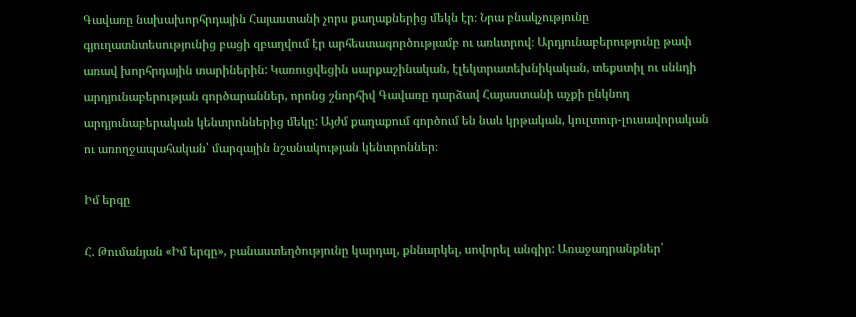Գավառը նախախորհրդային Հայաստանի չորս քաղաքներից մեկն էր։ Նրա բնակչությունը գյուղատնտեսությունից բացի զբաղվում էր արհեստագործությամբ ու առևտրով։ Արդյունաբերությունը թափ առավ խորհրդային տարիներին: Կառուցվեցին սարքաշինական, էլեկտրատեխնիկական, տեքստիլ ու սննդի արդյունաբերության գործարաններ, որոնց շնորհիվ Գավառը դարձավ Հայաստանի աչքի ընկնող արդյունաբերական կենտրոններից մեկը: Այժմ քաղաքում գործում են նաև կրթական, կուլտուր-լուսավորական ու առողջապահական՝ մարզային նշանակության կենտրոններ։

Իմ երգը

Հ. Թումանյան «Իմ երգը», բանաստեղծությունը կարդալ, քննարկել, սովորել անգիր: Առաջադրանքներ՝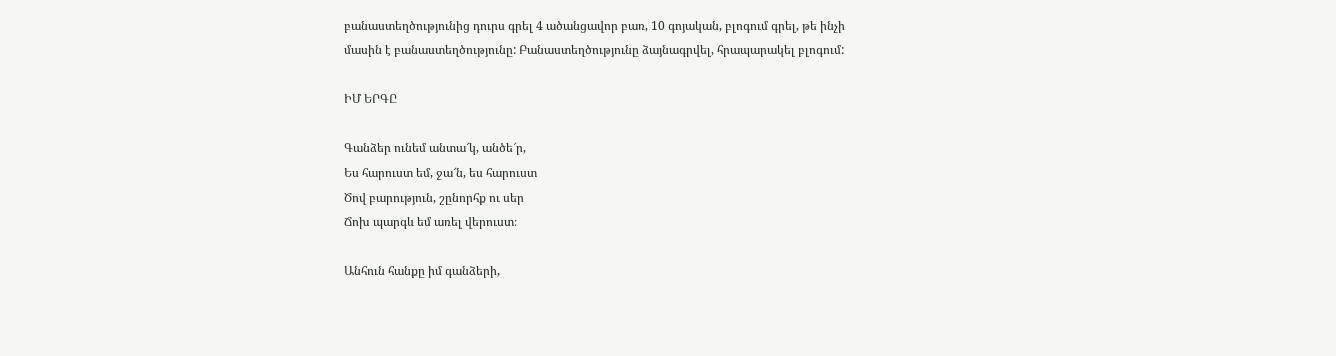բանաստեղծությունից դուրս գրել 4 ածանցավոր բառ, 10 գոյական, բլոգում գրել, թե ինչի մասին է բանաստեղծությունը: Բանաստեղծությունը ձայնագրվել, հրապարակել բլոգում:

ԻՄ ԵՐԳԸ

Գանձեր ունեմ անտա՜կ, անծե՜ր,
Ես հարուստ եմ, ջա՜ն, ես հարուստ
Ծով բարություն, շընորհք ու սեր
Ճոխ պարգև եմ առել վերուստ։

Անհուն հանքը իմ գանձերի,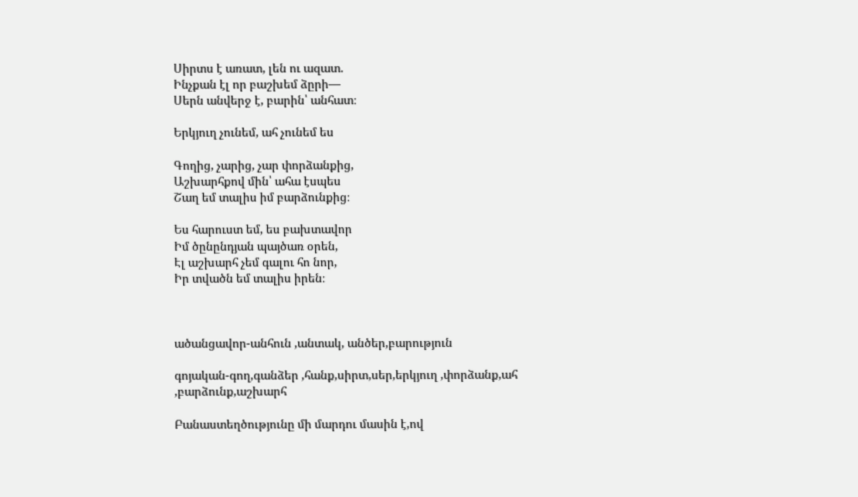Սիրտս է առատ, լեն ու ազատ.
Ինչքան էլ որ բաշխեմ ձըրի—
Սերն անվերջ է, բարին՝ անհատ։

Երկյուղ չունեմ, ահ չունեմ ես

Գողից, չարից, չար փորձանքից,
Աշխարհքով մին՝ ահա էսպես
Շաղ եմ տալիս իմ բարձունքից։

Ես հարուստ եմ, ես բախտավոր
Իմ ծընընդյան պայծառ օրեն,
Էլ աշխարհ չեմ գալու հո նոր,
Իր տվածն եմ տալիս իրեն։



ածանցավոր-անհուն ,անտակ, անծեր,բարություն

գոյական-գող,գանձեր ,հանք,սիրտ,սեր,երկյուղ ,փորձանք,ահ ,բարձունք,աշխարհ

Բանաստեղծությունը մի մարդու մասին է,ով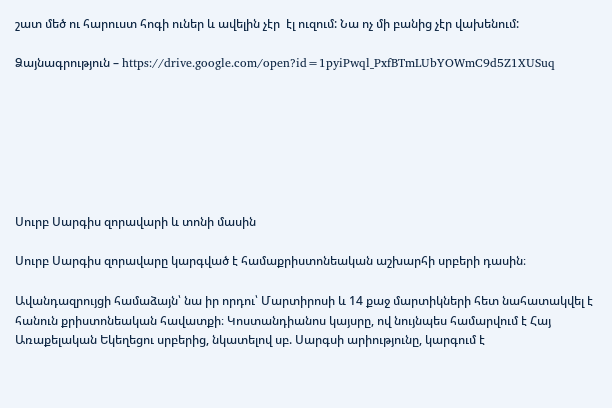շատ մեծ ու հարուստ հոգի ուներ և ավելին չէր  էլ ուզում: Նա ոչ մի բանից չէր վախենում:

Ձայնագրություն – https://drive.google.com/open?id=1pyiPwql_PxfBTmLUbYOWmC9d5Z1XUSuq







Սուրբ Սարգիս զորավարի և տոնի մասին

Սուրբ Սարգիս զորավարը կարգված է համաքրիստոնեական աշխարհի սրբերի դասին։

Ավանդազրույցի համաձայն՝ նա իր որդու՝ Մարտիրոսի և 14 քաջ մարտիկների հետ նահատակվել է հանուն քրիստոնեական հավատքի։ Կոստանդիանոս կայսրը, ով նույնպես համարվում է Հայ Առաքելական Եկեղեցու սրբերից, նկատելով սբ. Սարգսի արիությունը, կարգում է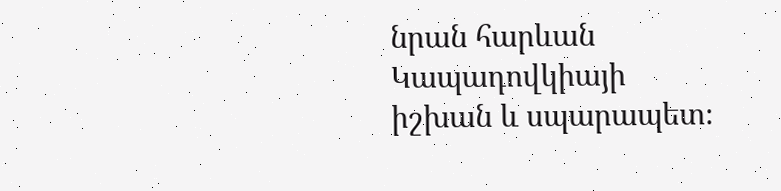նրան հարևան Կապադովկիայի իշխան և սպարապետ։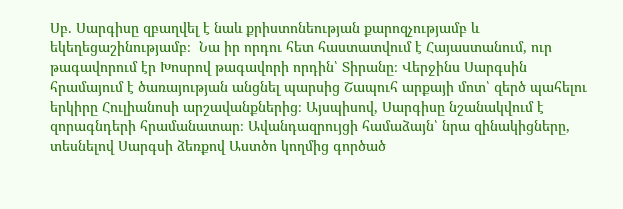Սբ. Սարգիսը զբաղվել է նաև քրիստոնեության քարոզչությամբ և եկեղեցաշինությամբ։  Նա իր որդու հետ հաստատվում է Հայաստանում, ուր թագավորում էր Խոսրով թագավորի որդին՝ Տիրանը։ Վերջինս Սարգսին հրամայում է ծառայության անցնել պարսից Շապուհ արքայի մոտ՝ զերծ պահելու երկիրը Հուլիանոսի արշավանքներից։ Այսպիսով, Սարգիսը նշանակվում է զորագնդերի հրամանատար։ Ավանդազրույցի համաձայն՝ նրա զինակիցները, տեսնելով Սարգսի ձեռքով Աստծո կողմից գործած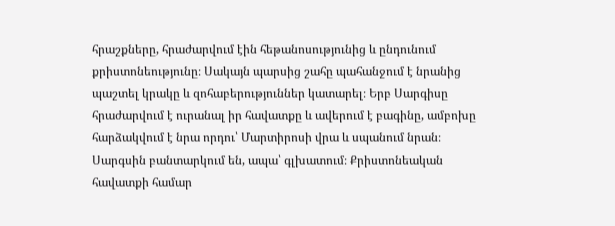հրաշքները, հրաժարվում էին հեթանոսությունից և ընդունում քրիստոնեությունը։ Սակայն պարսից շահը պահանջում է նրանից պաշտել կրակը և զոհաբերություններ կատարել։ Երբ Սարգիսը հրաժարվում է ուրանալ իր հավատքը և ավերում է բագինը, ամբոխը հարձակվում է նրա որդու՝ Մարտիրոսի վրա և սպանում նրան։ Սարգսին բանտարկում են, ապա՝ գլխատում։ Քրիստոնեական հավատքի համար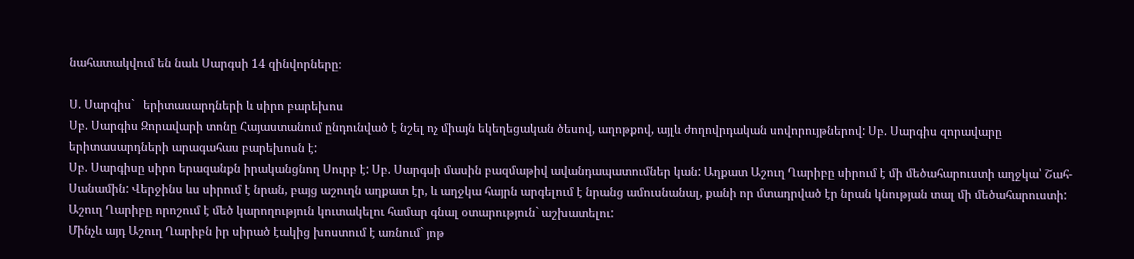նահատակվում են նաև Սարգսի 14 զինվորները։

Ս. Սարգիս`   երիտասարդների և սիրո բարեխոս
Սբ. Սարգիս Զորավարի տոնը Հայաստանում ընդունված է նշել ոչ միայն եկեղեցական ծեսով, աղոթքով, այլև ժողովրդական սովորույթներով: Սբ. Սարգիս զորավարը երիտասարդների արագահաս բարեխոսն է:
Սբ. Սարգիսը սիրո երազանքն իրականցնող Սուրբ է: Սբ. Սարգսի մասին բազմաթիվ ավանդապատումներ կան: Աղքատ Աշուղ Ղարիբը սիրում է մի մեծահարուստի աղջկա՝ Շահ-Սանամին: Վերջինս ևս սիրում է նրան, բայց աշուղն աղքատ էր, և աղջկա հայրն արգելում է նրանց ամուսնանալ, քանի որ մտադրված էր նրան կնության տալ մի մեծահարուստի: Աշուղ Ղարիբը որոշում է մեծ կարողություն կուտակելու համար գնալ օտարություն` աշխատելու:
Մինչև այդ Աշուղ Ղարիբն իր սիրած էակից խոստում է առնում` յոթ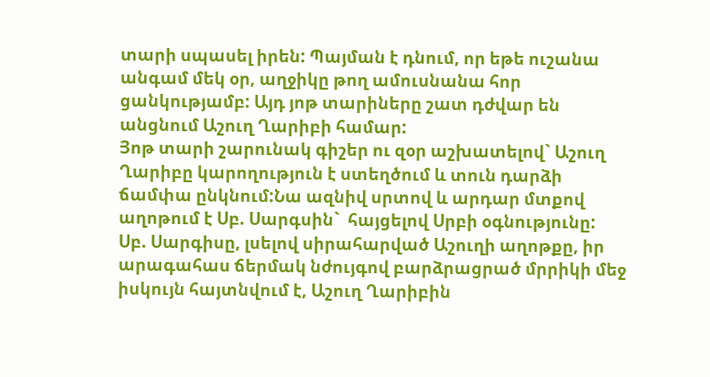տարի սպասել իրեն: Պայման է դնում, որ եթե ուշանա անգամ մեկ օր, աղջիկը թող ամուսնանա հոր ցանկությամբ: Այդ յոթ տարիները շատ դժվար են անցնում Աշուղ Ղարիբի համար:
Յոթ տարի շարունակ գիշեր ու զօր աշխատելով` Աշուղ Ղարիբը կարողություն է ստեղծում և տուն դարձի ճամփա ընկնում:Նա ազնիվ սրտով և արդար մտքով աղոթում է Սբ. Սարգսին`  հայցելով Սրբի օգնությունը:
Սբ. Սարգիսը, լսելով սիրահարված Աշուղի աղոթքը, իր արագահաս ճերմակ նժույգով բարձրացրած մրրիկի մեջ իսկույն հայտնվում է, Աշուղ Ղարիբին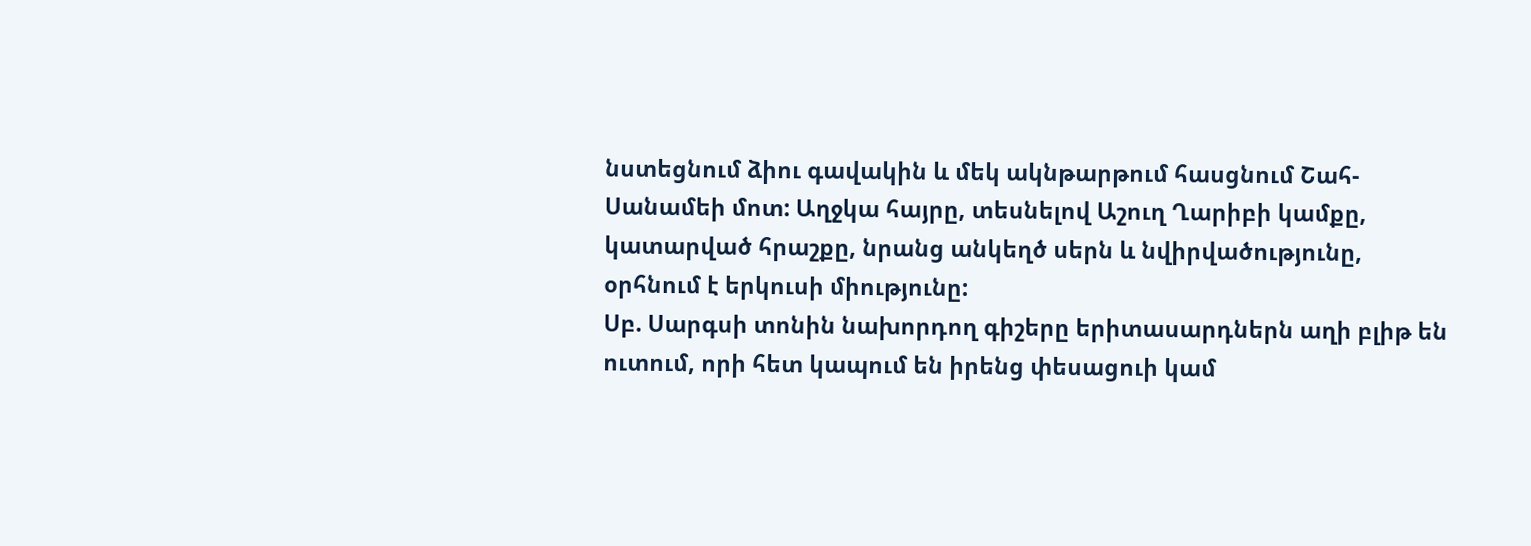նստեցնում ձիու գավակին և մեկ ակնթարթում հասցնում Շահ-Սանամեի մոտ: Աղջկա հայրը, տեսնելով Աշուղ Ղարիբի կամքը, կատարված հրաշքը, նրանց անկեղծ սերն և նվիրվածությունը, օրհնում է երկուսի միությունը:
Սբ. Սարգսի տոնին նախորդող գիշերը երիտասարդներն աղի բլիթ են ուտում, որի հետ կապում են իրենց փեսացուի կամ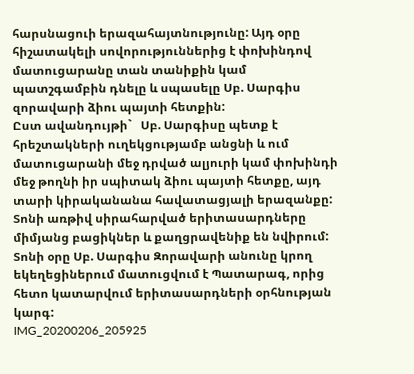հարսնացուի երազահայտնությունը: Այդ օրը հիշատակելի սովորություններից է փոխինդով մատուցարանը տան տանիքին կամ պատշգամբին դնելը և սպասելը Սբ. Սարգիս զորավարի ձիու պայտի հետքին:
Ըստ ավանդույթի`   Սբ. Սարգիսը պետք է հրեշտակների ուղեկցությամբ անցնի և ում մատուցարանի մեջ դրված ալյուրի կամ փոխինդի մեջ թողնի իր սպիտակ ձիու պայտի հետքը, այդ տարի կիրականանա հավատացյալի երազանքը:
Տոնի առթիվ սիրահարված երիտասարդները միմյանց բացիկներ և քաղցրավենիք են նվիրում: Տոնի օրը Սբ. Սարգիս Զորավարի անունը կրող եկեղեցիներում մատուցվում է Պատարագ, որից հետո կատարվում երիտասարդների օրհնության կարգ:
IMG_20200206_205925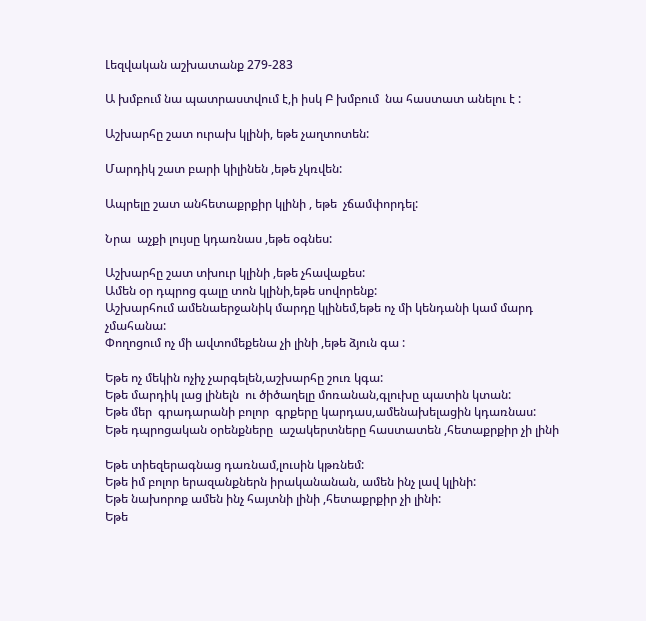Լեզվական աշխատանք 279-283

Ա խմբում նա պատրաստվում է,ի իսկ Բ խմբում  նա հաստատ անելու է :

Աշխարհը շատ ուրախ կլինի, եթե չաղտոտեն:

Մարդիկ շատ բարի կիլինեն ,եթե չկռվեն:

Ապրելը շատ անհետաքրքիր կլինի , եթե  չճամփորդել:

Նրա  աչքի լույսը կդառնաս ,եթե օգնես:

Աշխարհը շատ տխուր կլինի ,եթե չհավաքես:
Ամեն օր դպրոց գալը տոն կլինի,եթե սովորենք:
Աշխարհում ամենաերջանիկ մարդը կլինեմ,եթե ոչ մի կենդանի կամ մարդ չմահանա:
Փողոցում ոչ մի ավտոմեքենա չի լինի ,եթե ձյուն գա :

Եթե ոչ մեկին ոչիչ չարգելեն,աշխարհը շուռ կգա:
Եթե մարդիկ լաց լինելն  ու ծիծաղելը մոռանան,գլուխը պատին կտան:
Եթե մեր  գրադարանի բոլոր  գրքերը կարդաս,ամենախելացին կդառնաս:
Եթե դպրոցական օրենքները  աշակերտները հաստատեն ,հետաքրքիր չի լինի

Եթե տիեզերագնաց դառնամ,լուսին կթռնեմ:
Եթե իմ բոլոր երազանքներն իրականանան, ամեն ինչ լավ կլինի:
Եթե նախորոք ամեն ինչ հայտնի լինի ,հետաքրքիր չի լինի:
Եթե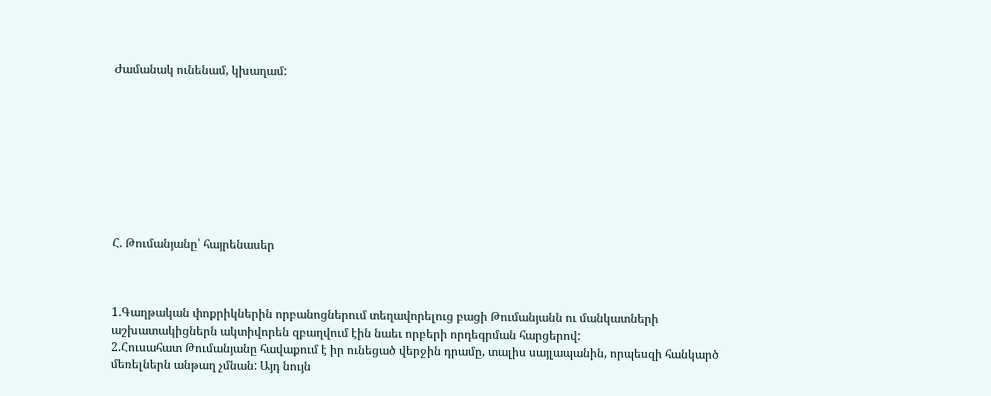Ժամանակ ունենամ, կխաղամ:









Հ. Թումանյանը՝ հայրենասեր



1.Գաղթական փոքրիկներին որբանոցներում տեղավորելուց բացի Թումանյանն ու մանկատների աշխատակիցներն ակտիվորեն զբաղվում էին նաեւ որբերի որդեգրման հարցերով:
2.Հուսահատ Թումանյանը հավաքում է իր ունեցած վերջին դրամը, տալիս սայլապանին, որպեսզի հանկարծ մեռելներն անթաղ չմնան: Այդ նույն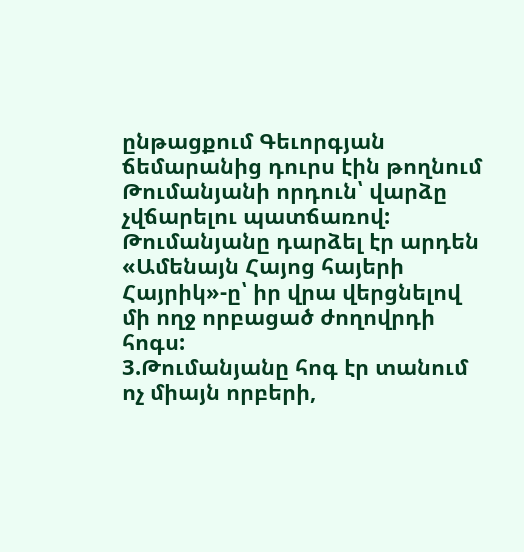ընթացքում Գեւորգյան ճեմարանից դուրս էին թողնում Թումանյանի որդուն՝ վարձը չվճարելու պատճառով: Թումանյանը դարձել էր արդեն «Ամենայն Հայոց հայերի Հայրիկ»-ը՝ իր վրա վերցնելով մի ողջ որբացած ժողովրդի հոգս:
3.Թումանյանը հոգ էր տանում ոչ միայն որբերի,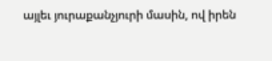այլեւ յուրաքանչյուրի մասին, ով իրեն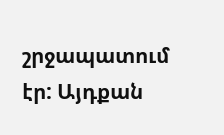շրջապատում էր: Այդքան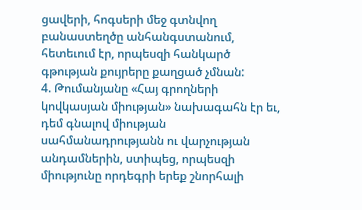ցավերի, հոգսերի մեջ գտնվող բանաստեղծը անհանգստանում, հետեւում էր, որպեսզի հանկարծ գթության քույրերը քաղցած չմնան:
4. Թումանյանը «Հայ գրողների կովկասյան միության» նախագահն էր եւ, դեմ գնալով միության սահմանադրությանն ու վարչության անդամներին, ստիպեց, որպեսզի միությունը որդեգրի երեք շնորհալի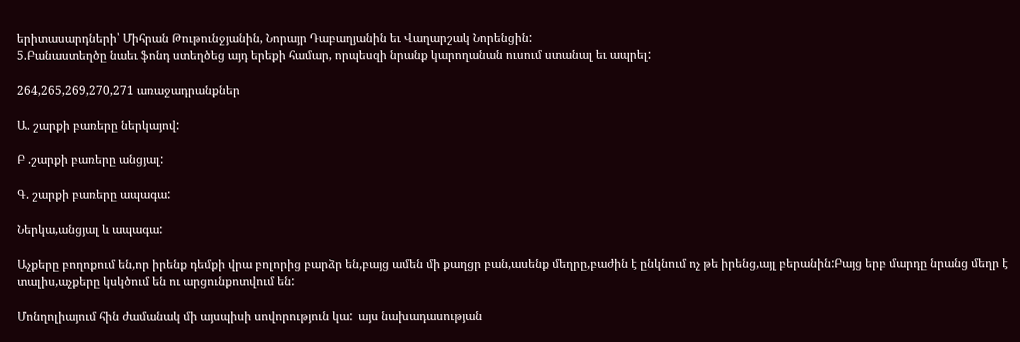երիտասարդների՝ Միհրան Թութունջյանին, Նորայր Դաբաղյանին եւ Վաղարշակ Նորենցին:
5.Բանաստեղծը նաեւ ֆոնդ ստեղծեց այդ երեքի համար, որպեսզի նրանք կարողանան ուսում ստանալ եւ ապրել:

264,265,269,270,271 առաջադրանքներ

Ա. շարքի բառերը ներկայով:

Բ .շարքի բառերը անցյալ:

Գ. շարքի բառերը ապագա:

Ներկա,անցյալ և ապագա:

Աչքերը բողոքում են,որ իրենք դեմքի վրա բոլորից բարձր են,բայց ամեն մի քաղցր բան,ասենք մեղրը,բաժին է ընկնում ոչ թե իրենց,այլ բերանին:Բայց երբ մարդը նրանց մեղր է տալիս,աչքերը կսկծում են ու արցունքոտվում են:

Մոնղոլիայում հին ժամանակ մի այսպիսի սովորություն կա:  այս նախադասության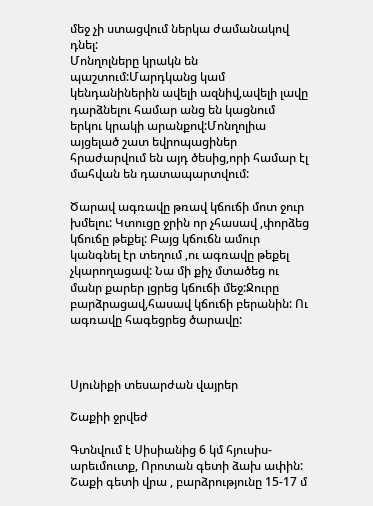մեջ չի ստացվում ներկա ժամանակով դնել:
Մոնղոլները կրակն են պաշտում:Մարդկանց կամ կենդանիներին ավելի ազնիվ,ավելի լավը դարձնելու համար անց են կացնում երկու կրակի արանքով:Մոնղոլիա այցելած շատ եվրոպացիներ հրաժարվում են այդ ծեսից,որի համար էլ մահվան են դատապարտվում:

Ծարավ ագռավը թռավ կճուճի մոտ ջուր խմելու: Կտուցը ջրին որ չհասավ ,փորձեց կճուճը թեքել: Բայց կճուճն ամուր կանգնել էր տեղում ,ու ագռավը թեքել չկարողացավ: Նա մի քիչ մտածեց ու  մանր քարեր լցրեց կճուճի մեջ:Ջուրը բարձրացավ,հասավ կճուճի բերանին: Ու ագռավը հագեցրեց ծարավը:



Սյունիքի տեսարժան վայրեր

Շաքիի ջրվեժ

Գտնվում է Սիսիանից 6 կմ հյուսիս-արեւմուտք, Որոտան գետի ձախ ափին:  Շաքի գետի վրա , բարձրությունը 15-17 մ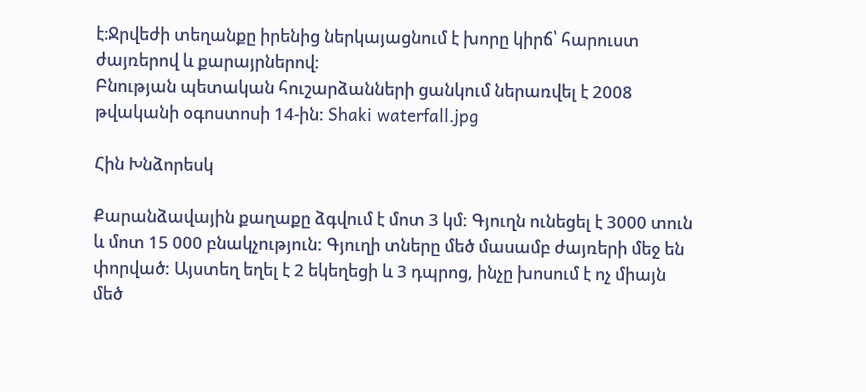է։Ջրվեժի տեղանքը իրենից ներկայացնում է խորը կիրճ՝ հարուստ ժայռերով և քարայրներով։
Բնության պետական հուշարձանների ցանկում ներառվել է 2008 թվականի օգոստոսի 14-ին: Shaki waterfall.jpg

Հին Խնձորեսկ

Քարանձավային քաղաքը ձգվում է մոտ 3 կմ: Գյուղն ունեցել է 3000 տուն և մոտ 15 000 բնակչություն: Գյուղի տները մեծ մասամբ ժայռերի մեջ են փորված: Այստեղ եղել է 2 եկեղեցի և 3 դպրոց, ինչը խոսում է ոչ միայն մեծ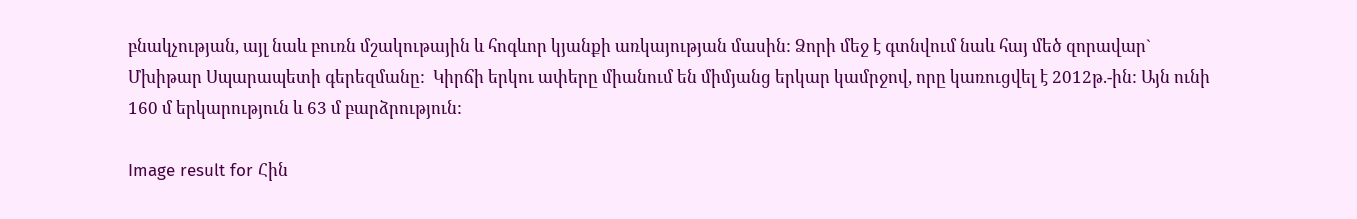բնակչության, այլ նաև բուռն մշակութային և հոգևոր կյանքի առկայության մասին: Ձորի մեջ է գտնվում նաև հայ մեծ զորավար` Մխիթար Սպարապետի գերեզմանը:  Կիրճի երկու ափերը միանում են միմյանց երկար կամրջով, որը կառուցվել է 2012թ.-ին: Այն ունի 160 մ երկարություն և 63 մ բարձրություն:

Image result for Հին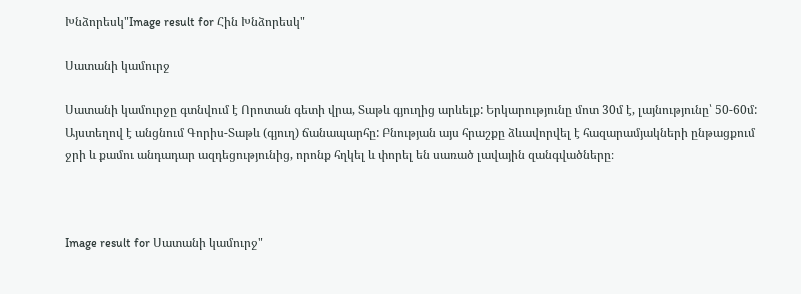Խնձորեսկ"Image result for Հին Խնձորեսկ"

Սատանի կամուրջ

Սատանի կամուրջը գտնվում է Որոտան գետի վրա, Տաթև գյուղից արևելք: Երկարությունը մոտ 30մ է, լայնությունը՝ 50-60մ: Այստեղով է անցնում Գորիս-Տաթև (գյուղ) ճանապարհը: Բնության այս հրաշքը ձևավորվել է հազարամյակների ընթացքում ջրի և քամու անդադար ազդեցությունից, որոնք հղկել և փորել են սառած լավային զանգվածները։



Image result for Սատանի կամուրջ"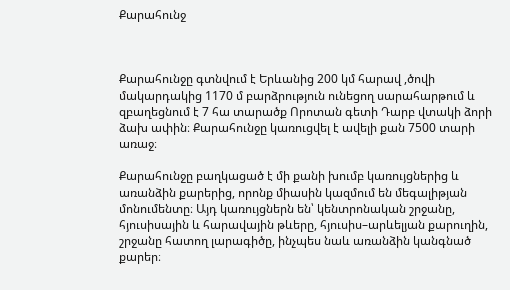Քարահունջ



Քարահունջը գտնվում է Երևանից 200 կմ հարավ ,ծովի մակարդակից 1170 մ բարձրություն ունեցող սարահարթում և զբաղեցնում է 7 հա տարածք Որոտան գետի Դարբ վտակի ձորի ձախ ափին։ Քարահունջը կառուցվել է ավելի քան 7500 տարի առաջ։

Քարահունջը բաղկացած է մի քանի խումբ կառույցներից և առանձին քարերից, որոնք միասին կազմում են մեգալիթյան մոնումենտը։ Այդ կառույցներն են՝ կենտրոնական շրջանը, հյուսիսային և հարավային թևերը, հյուսիս–արևելյան քարուղին, շրջանը հատող լարագիծը, ինչպես նաև առանձին կանգնած քարեր։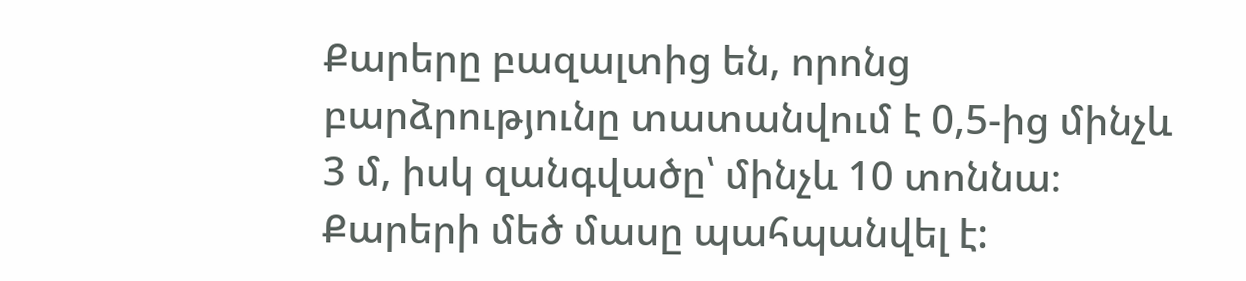Քարերը բազալտից են, որոնց բարձրությունը տատանվում է 0,5-ից մինչև 3 մ, իսկ զանգվածը՝ մինչև 10 տոննա։ Քարերի մեծ մասը պահպանվել է: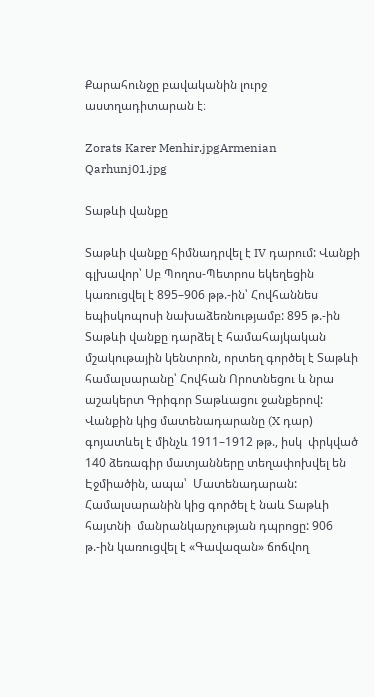Քարահունջը բավականին լուրջ աստղադիտարան է։

Zorats Karer Menhir.jpgArmenian Qarhunj01.jpg

Տաթևի վանքը

Տաթևի վանքը հիմնադրվել է IV դարում: Վանքի գլխավոր՝ Սբ Պողոս-Պետրոս եկեղեցին կառուցվել է 895–906 թթ.-ին՝ Հովհաննես եպիսկոպոսի նախաձեռնությամբ: 895 թ.-ին Տաթևի վանքը դարձել է համահայկական մշակութային կենտրոն, որտեղ գործել է Տաթևի համալսարանը՝ Հովհան Որոտնեցու և նրա աշակերտ Գրիգոր Տաթևացու ջանքերով: Վանքին կից մատենադարանը (X դար) գոյատևել է մինչև 1911–1912 թթ., իսկ  փրկված 140 ձեռագիր մատյանները տեղափոխվել են Էջմիածին, ապա՝  Մատենադարան: Համալսարանին կից գործել է նաև Տաթևի հայտնի  մանրանկարչության դպրոցը: 906 թ.-ին կառուցվել է «Գավազան» ճոճվող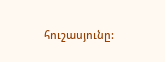հուշասյունը: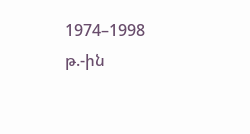1974–1998 թ.-ին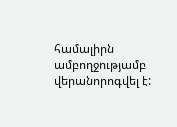համալիրն ամբողջությամբ վերանորոգվել է: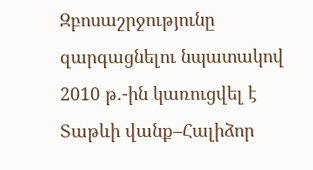Զբոսաշրջությունը զարգացնելու նպատակով 2010 թ.-ին կառուցվել է Տաթևի վանք–Հալիձոր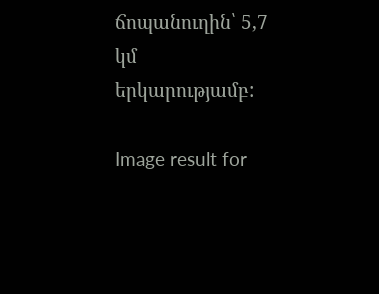ճոպանուղին՝ 5,7 կմ երկարությամբ:

Image result for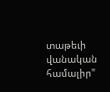տաթեւի վանական համալիր"